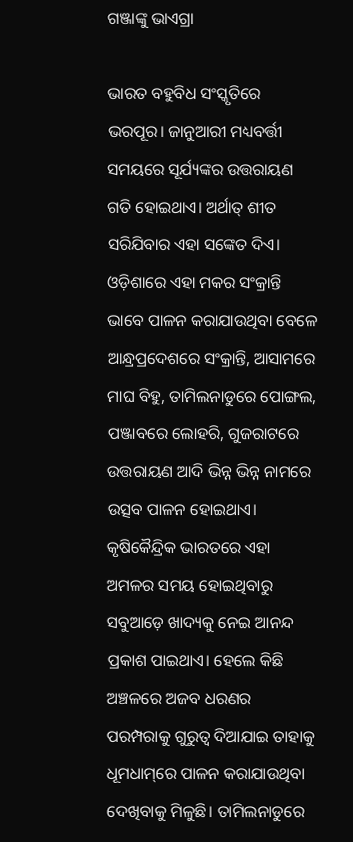ଗଞ୍ଜାଙ୍କୁ ଭାଏଗ୍ରା

ଭାରତ ବହୁବିଧ ସଂସ୍କୃତିରେ ଭରପୂର। ଜାନୁଆରୀ ମଧ୍ୟବର୍ତ୍ତୀ ସମୟରେ ସୂର୍ଯ୍ୟଙ୍କର ଉତ୍ତରାୟଣ ଗତି ହୋଇଥାଏ। ଅର୍ଥାତ୍‌ ଶୀତ ସରିଯିବାର ଏହା ସଙ୍କେତ ଦିଏ। ଓଡ଼ିଶାରେ ଏହା ମକର ସଂକ୍ରାନ୍ତି ଭାବେ ପାଳନ କରାଯାଉଥିବା ବେଳେ ଆନ୍ଧ୍ରପ୍ରଦେଶରେ ସଂକ୍ରାନ୍ତି, ଆସାମରେ ମାଘ ବିହୁ, ତାମିଲନାଡୁରେ ପୋଙ୍ଗଲ, ପଞ୍ଜାବରେ ଲୋହରି, ଗୁଜରାଟରେ ଉତ୍ତରାୟଣ ଆଦି ଭିନ୍ନ ଭିନ୍ନ ନାମରେ ଉତ୍ସବ ପାଳନ ହୋଇଥାଏ। କୃଷିକୈନ୍ଦ୍ରିକ ଭାରତରେ ଏହା ଅମଳର ସମୟ ହୋଇଥିବାରୁ ସବୁଆଡ଼େ ଖାଦ୍ୟକୁ ନେଇ ଆନନ୍ଦ ପ୍ରକାଶ ପାଇଥାଏ। ହେଲେ କିଛି ଅଞ୍ଚଳରେ ଅଜବ ଧରଣର ପରମ୍ପରାକୁ ଗୁରୁତ୍ୱ ଦିଆଯାଇ ତାହାକୁ ଧୂମଧାମ୍‌ରେ ପାଳନ କରାଯାଉଥିବା ଦେଖିବାକୁ ମିଳୁଛି। ତାମିଲନାଡୁରେ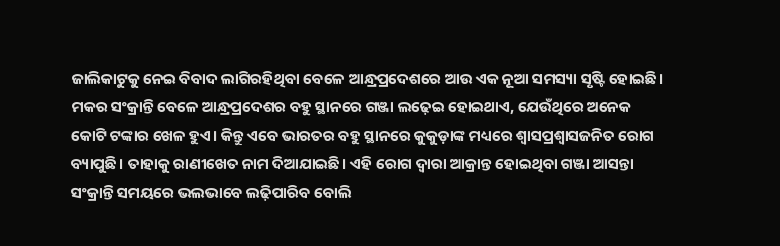ଜାଲିକାଟୁକୁ ନେଇ ବିବାଦ ଲାଗିରହିଥିବା ବେଳେ ଆନ୍ଧ୍ରପ୍ରଦେଶରେ ଆଉ ଏକ ନୂଆ ସମସ୍ୟା ସୃଷ୍ଟି ହୋଇଛି। ମକର ସଂକ୍ରାନ୍ତି ବେଳେ ଆନ୍ଧ୍ରପ୍ରଦେଶର ବହୁ ସ୍ଥାନରେ ଗଞ୍ଜା ଲଢ଼େଇ ହୋଇଥାଏ, ଯେଉଁଥିରେ ଅନେକ କୋଟି ଟଙ୍କାର ଖେଳ ହୁଏ। କିନ୍ତୁ ଏବେ ଭାରତର ବହୁ ସ୍ଥାନରେ କୁକୁଡ଼ାଙ୍କ ମଧ୍ୟରେ ଶ୍ୱାସପ୍ରଶ୍ୱାସଜନିତ ରୋଗ ବ୍ୟାପୁଛି। ତାହାକୁ ରାଣୀଖେତ ନାମ ଦିଆଯାଇଛି। ଏହି ରୋଗ ଦ୍ୱାରା ଆକ୍ରାନ୍ତ ହୋଇଥିବା ଗଞ୍ଜା ଆସନ୍ତା ସଂକ୍ରାନ୍ତି ସମୟରେ ଭଲଭାବେ ଲଢ଼ିପାରିବ ବୋଲି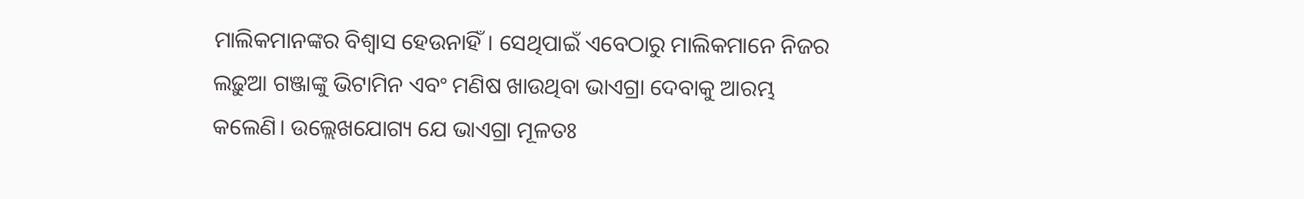ମାଲିକମାନଙ୍କର ବିଶ୍ୱାସ ହେଉନାହିଁ। ସେଥିପାଇଁ ଏବେଠାରୁ ମାଲିକମାନେ ନିଜର ଲଢ଼ୁଆ ଗଞ୍ଜାଙ୍କୁ ଭିଟାମିନ ଏବଂ ମଣିଷ ଖାଉଥିବା ଭାଏଗ୍ରା ଦେବାକୁ ଆରମ୍ଭ କଲେଣି। ଉଲ୍ଲେଖଯୋଗ୍ୟ ଯେ ଭାଏଗ୍ରା ମୂଳତଃ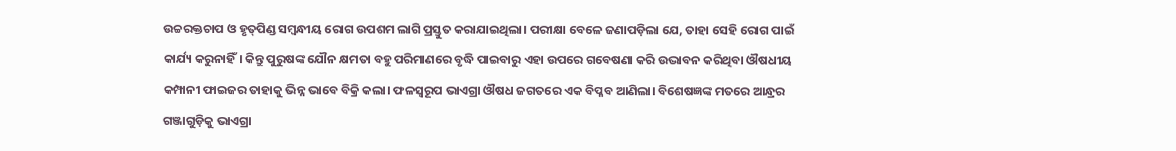ଉଚ୍ଚରକ୍ତଚାପ ଓ ହୃତ୍‌ପିଣ୍ଡ ସମ୍ବନ୍ଧୀୟ ରୋଗ ଉପଶମ ଲାଗି ପ୍ରସ୍ତୁତ କରାଯାଇଥିଲା। ପରୀକ୍ଷା ବେଳେ ଜଣାପଡ଼ିଲା ଯେ, ତାହା ସେହି ରୋଗ ପାଇଁ କାର୍ଯ୍ୟ କରୁନାହିଁ। କିନ୍ତୁ ପୁରୁଷଙ୍କ ଯୌନ କ୍ଷମତା ବହୁ ପରିମାଣରେ ବୃଦ୍ଧି ପାଇବାରୁ ଏହା ଉପରେ ଗବେଷଣା କରି ଉଦ୍ଭାବନ କରିଥିବା ଔଷଧୀୟ କମ୍ପାନୀ ଫାଇଜର ତାହାକୁ ଭିନ୍ନ ଭାବେ ବିକ୍ରି କଲା। ଫଳସ୍ବରୂପ ଭାଏଗ୍ରା ଔଷଧ ଜଗତରେ ଏକ ବିପ୍ଳବ ଆଣିଲା। ବିଶେଷଜ୍ଞଙ୍କ ମତରେ ଆନ୍ଧ୍ରର ଗଞ୍ଜାଗୁଡ଼ିକୁ ଭାଏଗ୍ରା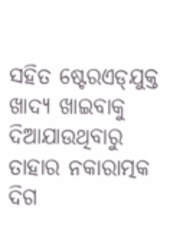ସହିତ ଷ୍ଟେରଏଡ୍‌ଯୁକ୍ତ ଖାଦ୍ୟ ଖାଇବାକୁ ଦିଆଯାଉଥିବାରୁ ତାହାର ନକାରାତ୍ମକ ଦିଗ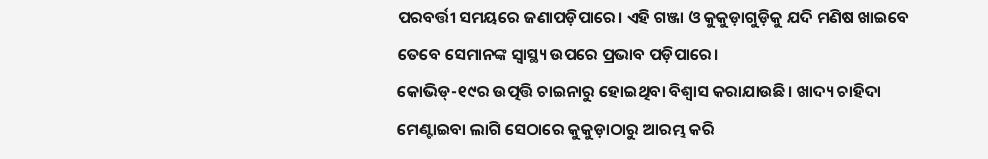ପରବର୍ତ୍ତୀ ସମୟରେ ଜଣାପଡ଼ିପାରେ। ଏହି ଗଞ୍ଜା ଓ କୁକୁଡ଼ାଗୁଡ଼ିକୁ ଯଦି ମଣିଷ ଖାଇବେ ତେବେ ସେମାନଙ୍କ ସ୍ବାସ୍ଥ୍ୟ ଉପରେ ପ୍ରଭାବ ପଡ଼ିପାରେ।
କୋଭିଡ୍‌-୧୯ର ଉତ୍ପତ୍ତି ଚାଇନାରୁ ହୋଇଥିବା ବିଶ୍ୱାସ କରାଯାଉଛି। ଖାଦ୍ୟ ଚାହିଦା ମେଣ୍ଟାଇବା ଲାଗି ସେଠାରେ କୁକୁଡ଼ାଠାରୁ ଆରମ୍ଭ କରି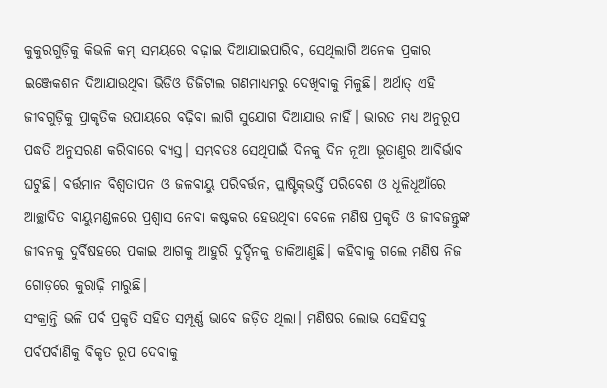କୁକୁରଗୁଡ଼ିକୁ କିଭଳି କମ୍‌ ସମୟରେ ବଢ଼ାଇ ଦିଆଯାଇପାରିବ, ସେଥିଲାଗି ଅନେକ ପ୍ରକାର ଇଞ୍ଜେକଶନ ଦିଆଯାଉଥିବା ଭିଡିଓ ଡିଜିଟାଲ ଗଣମାଧ୍ୟମରୁ ଦେଖିବାକୁ ମିଳୁଛି। ଅର୍ଥାତ୍‌ ଏହି ଜୀବଗୁଡ଼ିକୁ ପ୍ରାକୃତିକ ଉପାୟରେ ବଢ଼ିବା ଲାଗି ସୁଯୋଗ ଦିଆଯାଉ ନାହିଁ। ଭାରତ ମଧ୍ୟ ଅନୁରୂପ ପଦ୍ଧତି ଅନୁସରଣ କରିବାରେ ବ୍ୟସ୍ତ। ସମ୍ଭବତଃ ସେଥିପାଇଁ ଦିନକୁ ଦିନ ନୂଆ ଭୂତାଣୁର ଆବିର୍ଭାବ ଘଟୁଛି। ବର୍ତ୍ତମାନ ବିଶ୍ୱତାପନ ଓ ଜଳବାୟୁ ପରିବର୍ତ୍ତନ, ପ୍ଲାଷ୍ଟିକ୍‌ଭର୍ତ୍ତି ପରିବେଶ ଓ ଧୂଳିଧୂଆଁରେ ଆଚ୍ଛାଦିତ ବାୟୁମଣ୍ଡଳରେ ପ୍ରଶ୍ୱାସ ନେବା କଷ୍ଟକର ହେଉଥିବା ବେଳେ ମଣିଷ ପ୍ରକୃତି ଓ ଜୀବଜନ୍ତୁଙ୍କ ଜୀବନକୁ ଦୁର୍ବିଷହରେ ପକାଇ ଆଗକୁ ଆହୁରି ଦୁର୍ଦ୍ଦିନକୁ ଡାକିଆଣୁଛି। କହିବାକୁ ଗଲେ ମଣିଷ ନିଜ ଗୋଡ଼ରେ କୁରାଢ଼ି ମାରୁଛି।
ସଂକ୍ରାନ୍ତି ଭଳି ପର୍ବ ପ୍ରକୃତି ସହିତ ସମ୍ପୂର୍ଣ୍ଣ ଭାବେ ଜଡ଼ିତ ଥିଲା। ମଣିଷର ଲୋଭ ସେହିସବୁ ପର୍ବପର୍ବାଣିକୁ ବିକୃତ ରୂପ ଦେବାକୁ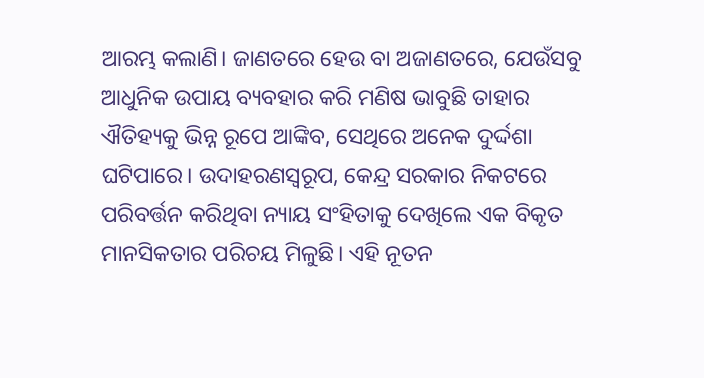ଆରମ୍ଭ କଲାଣି। ଜାଣତରେ ହେଉ ବା ଅଜାଣତରେ, ଯେଉଁସବୁ ଆଧୁନିକ ଉପାୟ ବ୍ୟବହାର କରି ମଣିଷ ଭାବୁଛି ତାହାର ଐତିହ୍ୟକୁ ଭିନ୍ନ ରୂପେ ଆଙ୍କିବ, ସେଥିରେ ଅନେକ ଦୁର୍ଦ୍ଦଶା ଘଟିପାରେ। ଉଦାହରଣସ୍ବରୂପ, କେନ୍ଦ୍ର ସରକାର ନିକଟରେ ପରିବର୍ତ୍ତନ କରିଥିବା ନ୍ୟାୟ ସଂହିତାକୁ ଦେଖିଲେ ଏକ ବିକୃତ ମାନସିକତାର ପରିଚୟ ମିଳୁଛି। ଏହି ନୂତନ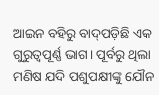ଆଇନ ବହିରୁ ବାଦ୍‌ପଡ଼ିଛି ଏକ ଗୁରୁତ୍ୱପୂର୍ଣ୍ଣ ଭାଗ। ପୂର୍ବରୁ ଥିଲା ମଣିଷ ଯଦି ପଶୁପକ୍ଷୀଙ୍କୁ ଯୌନ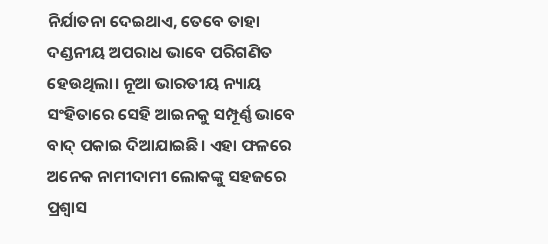ନିର୍ଯାତନା ଦେଇଥାଏ, ତେବେ ତାହା ଦଣ୍ଡନୀୟ ଅପରାଧ ଭାବେ ପରିଗଣିତ ହେଉଥିଲା। ନୂଆ ଭାରତୀୟ ନ୍ୟାୟ ସଂହିତାରେ ସେହି ଆଇନକୁ ସମ୍ପୂର୍ଣ୍ଣ ଭାବେ ବାଦ୍‌ ପକାଇ ଦିଆଯାଇଛି। ଏହା ଫଳରେ ଅନେକ ନାମୀଦାମୀ ଲୋକଙ୍କୁ ସହଜରେ ପ୍ରଶ୍ୱାସ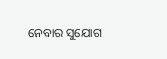ନେବାର ସୁଯୋଗ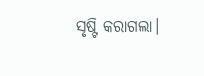ସୃଷ୍ଟି କରାଗଲା।